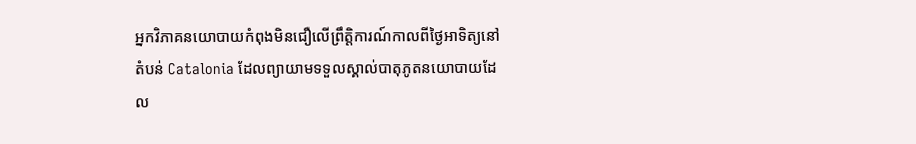អ្នកវិភាគនយោបាយកំពុងមិនជឿលើព្រឹត្តិការណ៍កាលពីថ្ងៃអាទិត្យនៅតំបន់ Catalonia ដែលព្យាយាមទទួលស្គាល់បាតុភូតនយោបាយដែល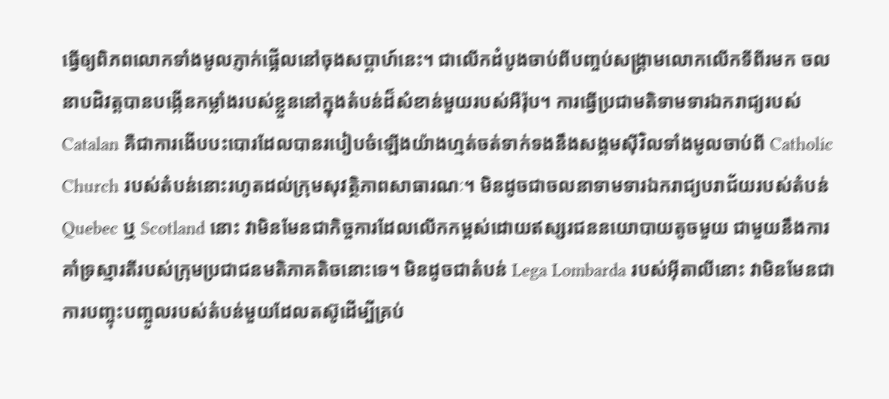ធ្វើឲ្យពិភពលោកទាំងមូលភ្ញាក់ផ្អើលនៅចុងសប្តាហ៍នេះ។ ជាលើកដំបូងចាប់ពីបញ្ចប់សង្គ្រាមលោកលើកទីពីរមក ចលនាបដិវត្តបានបង្កើនកម្លាំងរបស់ខ្លួននៅក្នុងតំបន់ដ៏សំខាន់មួយរបស់អឺរ៉ុប។ ការធ្វើប្រជាមតិទាមទារឯករាជ្យរបស់ Catalan គឺជាការងើបបះបោរដែលបានរបៀបចំឡើងយ៉ាងហ្មត់ចត់ទាក់ទងនឹងសង្គមស៊ីវិលទាំងមូលចាប់ពី Catholic Church របស់តំបន់នោះរហូតដល់ក្រុមសុវត្ថិភាពសាធារណៈ។ មិនដូចជាចលនាទាមទារឯករាជ្យបរាជ័យរបស់តំបន់ Quebec ឬ Scotland នោះ វាមិនមែនជាកិច្ចការដែលលើកកម្ពស់ដោយឥស្សរជននយោបាយតូចមួយ ជាមួយនឹងការគាំទ្រស្មារតីរបស់ក្រុមប្រជាជនមតិភាគតិចនោះទេ។ មិនដូចជាតំបន់ Lega Lombarda របស់អ៊ីតាលីនោះ វាមិនមែនជាការបញ្ចុះបញ្ចូលរបស់តំបន់មួយដែលតស៊ូដើម្បីគ្រប់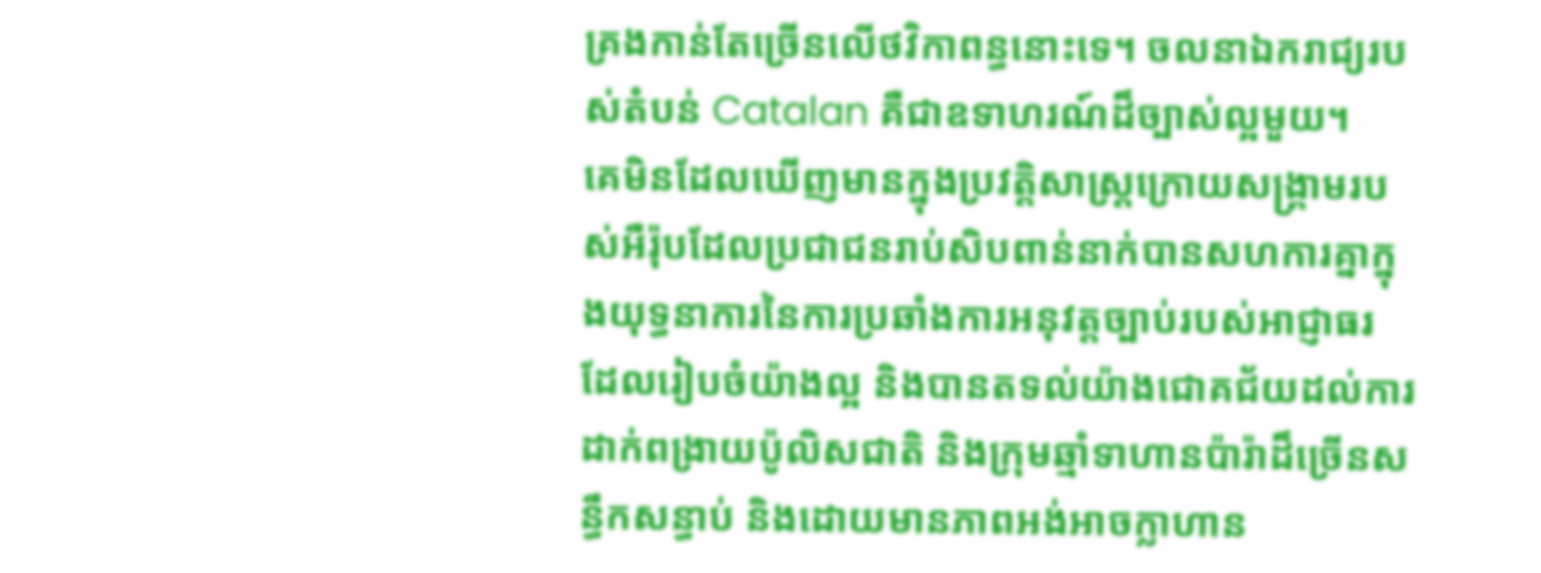គ្រងកាន់តែច្រើនលើថវិកាពន្ធនោះទេ។ ចលនាឯករាជ្យរបស់តំបន់ Catalan គឺជាឧទាហរណ៍ដ៏ច្បាស់ល្អមួយ។
គេមិនដែលឃើញមានក្នុងប្រវត្តិសាស្ត្រក្រោយសង្គ្រាមរបស់អឺរ៉ុបដែលប្រជាជនរាប់សិបពាន់នាក់បានសហការគ្នាក្នុងយុទ្ធនាការនៃការប្រឆាំងការអនុវត្តច្បាប់របស់អាជ្ញាធរ ដែលរៀបចំយ៉ាងល្អ និងបានតទល់យ៉ាងជោគជ័យដល់ការដាក់ពង្រាយប៉ូលិសជាតិ និងក្រុមឆ្មាំទាហានប៉ារ៉ាដ៏ច្រើនសន្ធឹកសន្ធាប់ និងដោយមានភាពអង់អាចក្លាហាន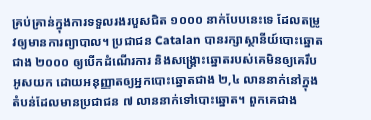គ្រប់គ្រាន់ក្នុងការទទួលរងរបួសជិត ១០០០ នាក់បែបនេះទេ ដែលតម្រូវឲ្យមានការព្យាបាល។ ប្រជាជន Catalan បានរក្សាស្ថានីយ៍បោះឆ្នោតជាង ២០០០ ឲ្យបើកដំណើរការ និងសង្គ្រោះឆ្នោតរបស់គេមិនឲ្យគេរឹបអូសយក ដោយអនុញ្ញាតឲ្យអ្នកបោះឆ្នោតជាង ២,៤ លាននាក់នៅក្នុងតំបន់ដែលមានប្រជាជន ៧ លាននាក់ទៅបោះឆ្នោត។ ពួកគេជាង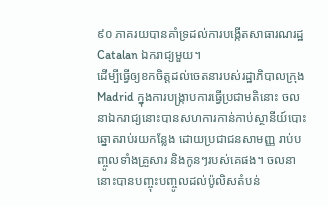៩០ ភាគរយបានគាំទ្រដល់ការបង្កើតសាធារណរដ្ឋ Catalan ឯករាជ្យមួយ។
ដើម្បីធ្វើឲ្យខកចិត្តដល់ចេតនារបស់រដ្ឋាភិបាលក្រុង Madrid ក្នុងការបង្ក្រាបការធ្វើប្រជាមតិនោះ ចលនាឯករាជ្យនោះបានសហការកាន់កាប់ស្ថានីយ៍បោះឆ្នោតរាប់រយកន្លែង ដោយប្រជាជនសាមញ្ញ រាប់បញ្ចូលទាំងគ្រួសារ និងកូនៗរបស់គេផង។ ចលនានោះបានបញ្ចុះបញ្ចូលដល់ប៉ូលិសតំបន់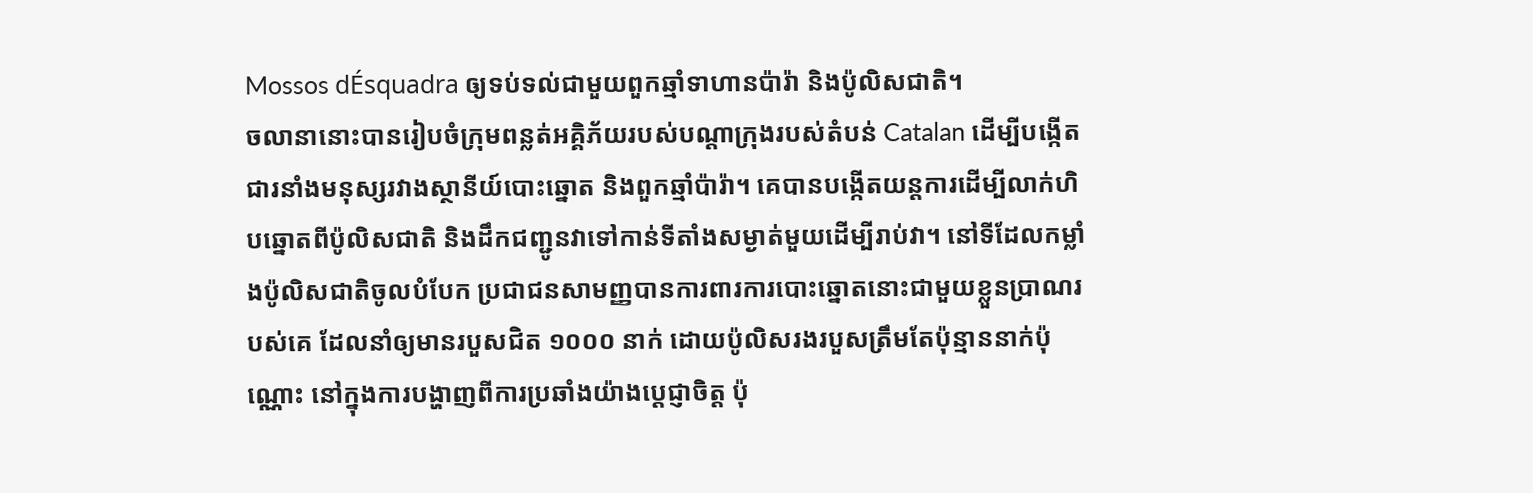Mossos dÉsquadra ឲ្យទប់ទល់ជាមួយពួកឆ្មាំទាហានប៉ារ៉ា និងប៉ូលិសជាតិ។
ចលានានោះបានរៀបចំក្រុមពន្លត់អគ្គិភ័យរបស់បណ្តាក្រុងរបស់តំបន់ Catalan ដើម្បីបង្កើតជារនាំងមនុស្សរវាងស្ថានីយ៍បោះឆ្នោត និងពួកឆ្មាំប៉ារ៉ា។ គេបានបង្កើតយន្តការដើម្បីលាក់ហិបឆ្នោតពីប៉ូលិសជាតិ និងដឹកជញ្ជូនវាទៅកាន់ទីតាំងសម្ងាត់មួយដើម្បីរាប់វា។ នៅទីដែលកម្លាំងប៉ូលិសជាតិចូលបំបែក ប្រជាជនសាមញ្ញបានការពារការបោះឆ្នោតនោះជាមួយខ្លួនប្រាណរបស់គេ ដែលនាំឲ្យមានរបួសជិត ១០០០ នាក់ ដោយប៉ូលិសរងរបួសត្រឹមតែប៉ុន្មាននាក់ប៉ុណ្ណោះ នៅក្នុងការបង្ហាញពីការប្រឆាំងយ៉ាងប្តេជ្ញាចិត្ត ប៉ុ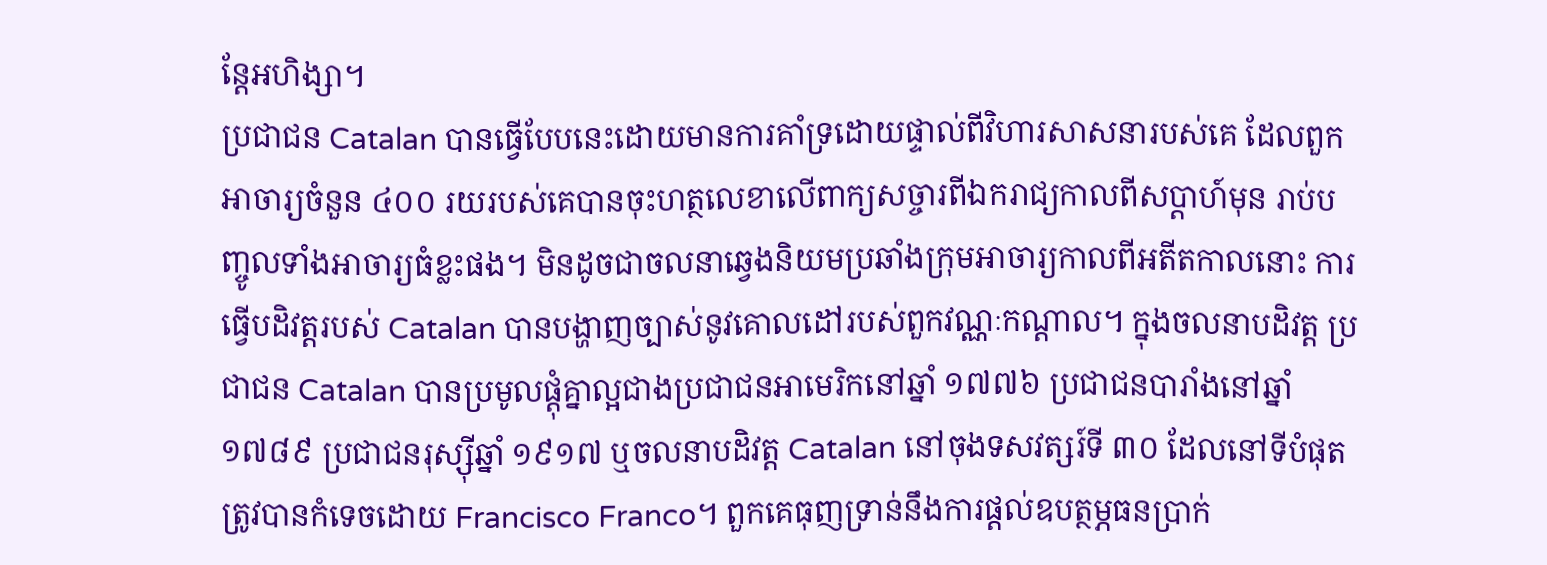ន្តែអហិង្សា។
ប្រជាជន Catalan បានធ្វើបែបនេះដោយមានការគាំទ្រដោយផ្ទាល់ពីវិហារសាសនារបស់គេ ដែលពួកអាចារ្យចំនួន ៤០០ រយរបស់គេបានចុះហត្ថលេខាលើពាក្យសច្ចារពីឯករាជ្យកាលពីសប្តាហ៍មុន រាប់បញ្ចូលទាំងអាចារ្យធំខ្លះផង។ មិនដូចជាចលនាឆ្វេងនិយមប្រឆាំងក្រុមអាចារ្យកាលពីអតីតកាលនោះ ការធ្វើបដិវត្តរបស់ Catalan បានបង្ហាញច្បាស់នូវគោលដៅរបស់ពួកវណ្ណៈកណ្តាល។ ក្នុងចលនាបដិវត្ត ប្រជាជន Catalan បានប្រមូលផ្តុំគ្នាល្អជាងប្រជាជនអាមេរិកនៅឆ្នាំ ១៧៧៦ ប្រជាជនបារាំងនៅឆ្នាំ ១៧៨៩ ប្រជាជនរុស្ស៊ីឆ្នាំ ១៩១៧ ឬចលនាបដិវត្ត Catalan នៅចុងទសវត្សរ៍ទី ៣០ ដែលនៅទីបំផុតត្រូវបានកំទេចដោយ Francisco Franco។ ពួកគេធុញទ្រាន់នឹងការផ្តល់ឧបត្ថម្ភធនប្រាក់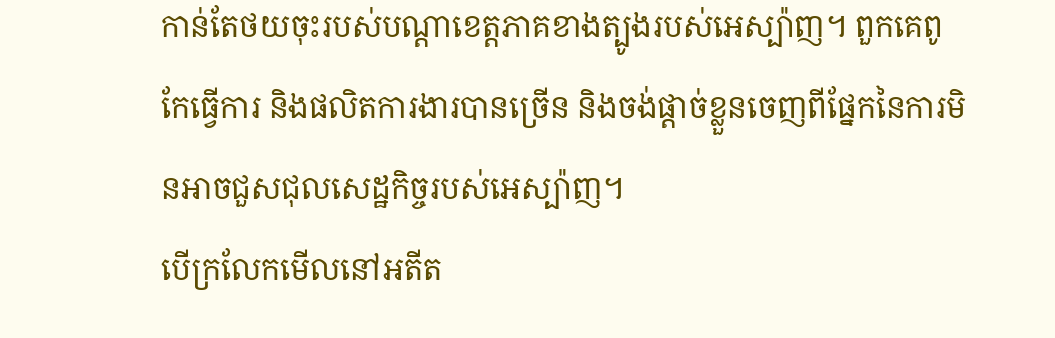កាន់តែថយចុះរបស់បណ្តាខេត្តភាគខាងត្បូងរបស់អេស្ប៉ាញ។ ពួកគេពូកែធ្វើការ និងផលិតការងារបានច្រើន និងចង់ផ្តាច់ខ្លួនចេញពីផ្នែកនៃការមិនអាចជួសជុលសេដ្ឋកិច្ចរបស់អេស្ប៉ាញ។
បើក្រលែកមើលនៅអតីត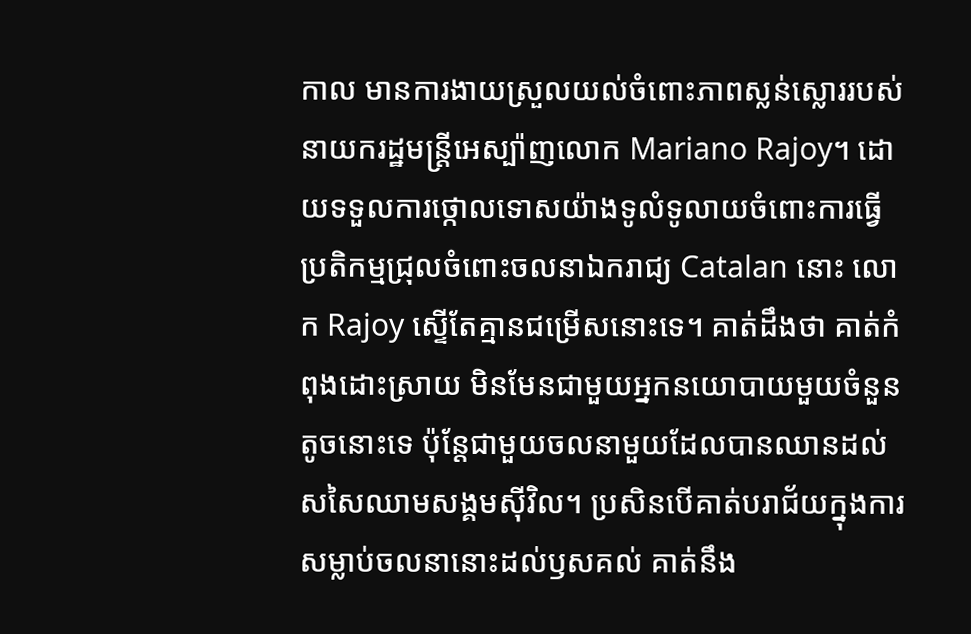កាល មានការងាយស្រួលយល់ចំពោះភាពស្លន់ស្លោររបស់នាយករដ្ឋមន្ត្រីអេស្ប៉ាញលោក Mariano Rajoy។ ដោយទទួលការថ្កោលទោសយ៉ាងទូលំទូលាយចំពោះការធ្វើប្រតិកម្មជ្រុលចំពោះចលនាឯករាជ្យ Catalan នោះ លោក Rajoy ស្ទើតែគ្មានជម្រើសនោះទេ។ គាត់ដឹងថា គាត់កំពុងដោះស្រាយ មិនមែនជាមួយអ្នកនយោបាយមួយចំនួនតូចនោះទេ ប៉ុន្តែជាមួយចលនាមួយដែលបានឈានដល់សសៃឈាមសង្គមស៊ីវិល។ ប្រសិនបើគាត់បរាជ័យក្នុងការសម្លាប់ចលនានោះដល់ឫសគល់ គាត់នឹង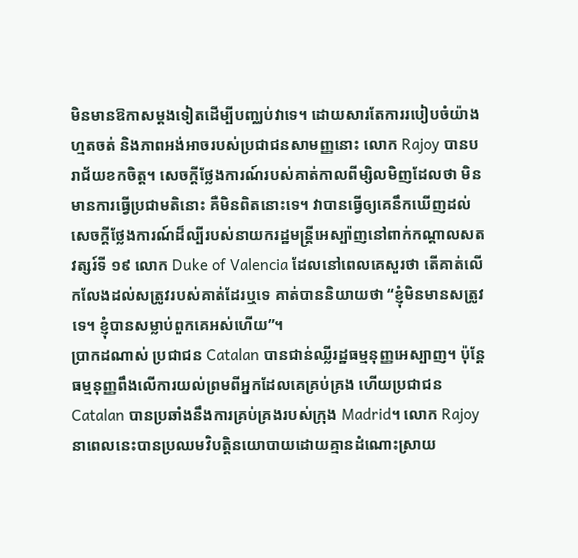មិនមានឱកាសម្តងទៀតដើម្បីបញ្ឈប់វាទេ។ ដោយសារតែការរបៀបចំយ៉ាងហ្មតចត់ និងភាពអង់អាចរបស់ប្រជាជនសាមញ្ញនោះ លោក Rajoy បានបរាជ័យខកចិត្ត។ សេចក្តីថ្លែងការណ៍របស់គាត់កាលពីម្សិលមិញដែលថា មិនមានការធ្វើប្រជាមតិនោះ គឺមិនពិតនោះទេ។ វាបានធ្វើឲ្យគេនឹកឃើញដល់សេចក្តីថ្លែងការណ៍ដ៏ល្បីរបស់នាយករដ្ឋមន្ត្រីអេស្ប៉ាញនៅពាក់កណ្តាលសតវត្សរ៍ទី ១៩ លោក Duke of Valencia ដែលនៅពេលគេសួរថា តើគាត់លើកលែងដល់សត្រូវរបស់គាត់ដែរឬទេ គាត់បាននិយាយថា “ខ្ញុំមិនមានសត្រូវទេ។ ខ្ញុំបានសម្លាប់ពួកគេអស់ហើយ”។
ប្រាកដណាស់ ប្រជាជន Catalan បានជាន់ឈ្លីរដ្ឋធម្មនុញ្ញអេស្បាញ។ ប៉ុន្តែ ធម្មនុញ្ញពឹងលើការយល់ព្រមពីអ្នកដែលគេគ្រប់គ្រង ហើយប្រជាជន Catalan បានប្រឆាំងនឹងការគ្រប់គ្រងរបស់ក្រុង Madrid។ លោក Rajoy នាពេលនេះបានប្រឈមវិបត្តិនយោបាយដោយគ្មានដំណោះស្រាយ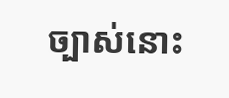ច្បាស់នោះ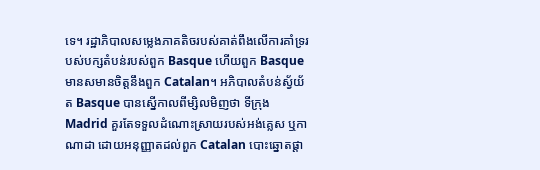ទេ។ រដ្ឋាភិបាលសម្លេងភាគតិចរបស់គាត់ពឹងលើការគាំទ្ររបស់បក្សតំបន់របស់ពួក Basque ហើយពួក Basque មានសមានចិត្តនឹងពួក Catalan។ អភិបាលតំបន់ស្វ័យ័ត Basque បានស្នើកាលពីម្សិលមិញថា ទីក្រុង Madrid គួរតែទទួលដំណោះស្រាយរបស់អង់គ្លេស ឬកាណាដា ដោយអនុញ្ញាតដល់ពួក Catalan បោះឆ្នោតផ្តា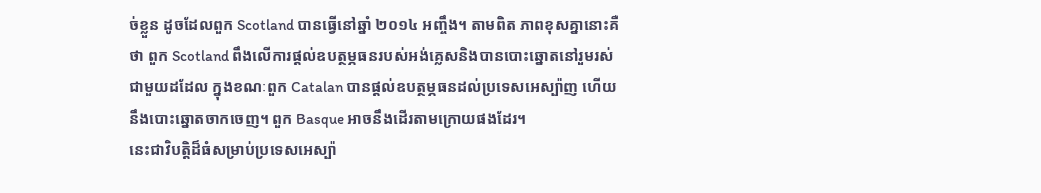ច់ខ្លួន ដូចដែលពួក Scotland បានធ្វើនៅឆ្នាំ ២០១៤ អញ្ចឹង។ តាមពិត ភាពខុសគ្នានោះគឺថា ពួក Scotland ពឹងលើការផ្តល់ឧបត្ថម្ភធនរបស់អង់គ្លេសនិងបានបោះឆ្នោតនៅរួមរស់ជាមួយដដែល ក្នុងខណៈពួក Catalan បានផ្តល់ឧបត្ថម្ភធនដល់ប្រទេសអេស្ប៉ាញ ហើយនឹងបោះឆ្នោតចាកចេញ។ ពួក Basque អាចនឹងដើរតាមក្រោយផងដែរ។
នេះជាវិបត្តិដ៏ធំសម្រាប់ប្រទេសអេស្ប៉ា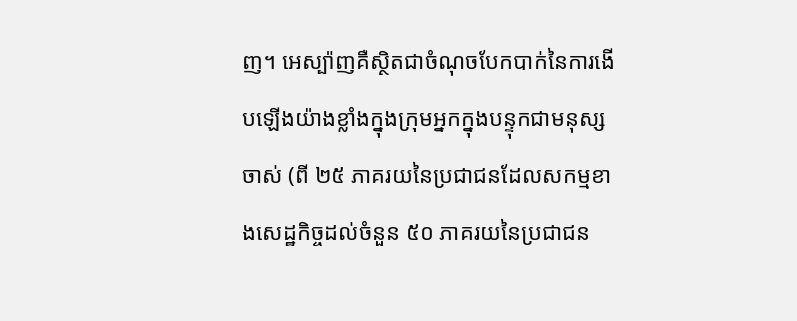ញ។ អេស្ប៉ាញគឺស្ថិតជាចំណុចបែកបាក់នៃការងើបឡើងយ៉ាងខ្លាំងក្នុងក្រុមអ្នកក្នុងបន្ទុកជាមនុស្សចាស់ (ពី ២៥ ភាគរយនៃប្រជាជនដែលសកម្មខាងសេដ្ឋកិច្ចដល់ចំនួន ៥០ ភាគរយនៃប្រជាជន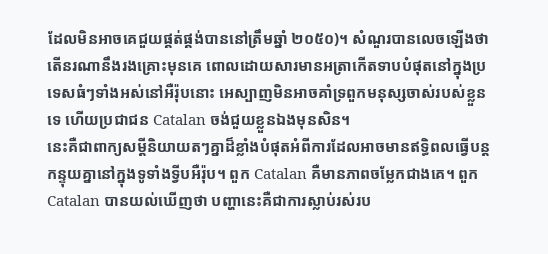ដែលមិនអាចគេជួយផ្គត់ផ្គង់បាននៅត្រឹមឆ្នាំ ២០៥០)។ សំណួរបានលេចឡើងថា តើនរណានឹងរងគ្រោះមុនគេ ពោលដោយសារមានអត្រាកើតទាបបំផុតនៅក្នុងប្រទេសធំៗទាំងអស់នៅអឺរ៉ុបនោះ អេស្បាញមិនអាចគាំទ្រពួកមនុស្សចាស់របស់ខ្លួនទេ ហើយប្រជាជន Catalan ចង់ជួយខ្លួនឯងមុនសិន។
នេះគឺជាពាក្យសម្តីនិយាយតៗគ្នាដ៏ខ្លាំងបំផុតអំពីការដែលអាចមានឥទ្ធិពលធ្វើបន្តកន្ទុយគ្នានៅក្នុងទូទាំងទ្វីបអឺរ៉ុប។ ពួក Catalan គឺមានភាពចម្លែកជាងគេ។ ពួក Catalan បានយល់ឃើញថា បញ្ហានេះគឺជាការស្លាប់រស់រប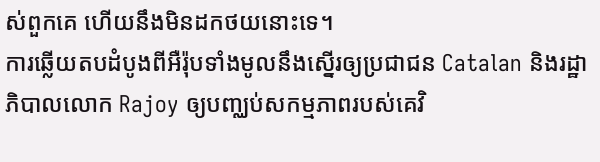ស់ពួកគេ ហើយនឹងមិនដកថយនោះទេ។
ការឆ្លើយតបដំបូងពីអឺរ៉ុបទាំងមូលនឹងស្នើរឲ្យប្រជាជន Catalan និងរដ្ឋាភិបាលលោក Rajoy ឲ្យបញ្ឈប់សកម្មភាពរបស់គេវិ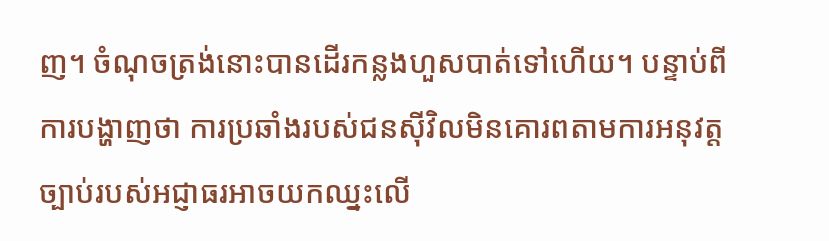ញ។ ចំណុចត្រង់នោះបានដើរកន្លងហួសបាត់ទៅហើយ។ បន្ទាប់ពីការបង្ហាញថា ការប្រឆាំងរបស់ជនស៊ីវិលមិនគោរពតាមការអនុវត្តច្បាប់របស់អជ្ញាធរអាចយកឈ្នះលើ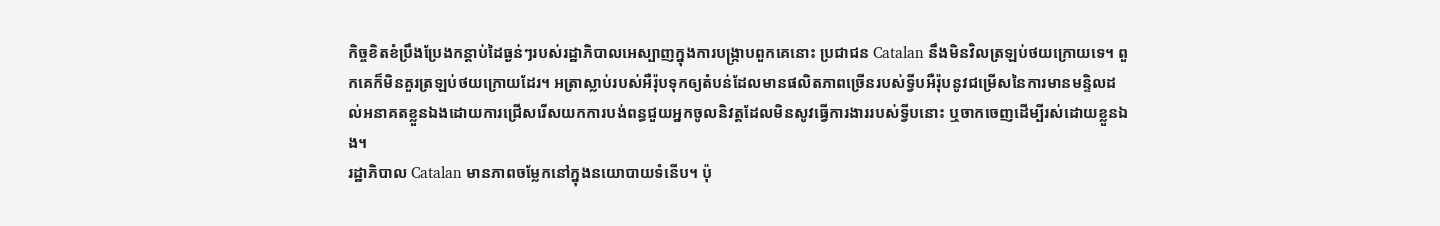កិច្ចខិតខំប្រឹងប្រែងកន្តាប់ដៃធ្ងន់ៗរបស់រដ្ឋាភិបាលអេស្បាញក្នុងការបង្រ្កាបពួកគេនោះ ប្រជាជន Catalan នឹងមិនវិលត្រឡប់ថយក្រោយទេ។ ពួកគេក៏មិនគួរត្រឡប់ថយក្រោយដែរ។ អត្រាស្លាប់របស់អឺរ៉ុបទុកឲ្យតំបន់ដែលមានផលិតភាពច្រើនរបស់ទ្វីបអឺរ៉ុបនូវជម្រើសនៃការមានមន្ទិលដល់អនាគតខ្លួនឯងដោយការជ្រើសរើសយកការបង់ពន្ធជួយអ្នកចូលនិវត្តដែលមិនសូវធ្វើការងាររបស់ទ្វីបនោះ ឬចាកចេញដើម្បីរស់ដោយខ្លួនឯង។
រដ្ឋាភិបាល Catalan មានភាពចម្លែកនៅក្នុងនយោបាយទំនើប។ ប៉ុ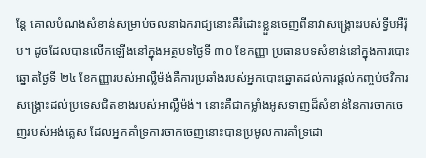ន្តែ គោលបំណងសំខាន់សម្រាប់ចលនាឯករាជ្យនោះគឺរំដោះខ្លួនចេញពីនាវាសង្គ្រោះរបស់ទ្វីបអឺរ៉ុប។ ដូចដែលបានលើកឡើងនៅក្នុងអត្ថបទថ្ងៃទី ៣០ ខែកញ្ញា ប្រធានបទសំខាន់នៅក្នុងការបោះឆ្នោតថ្ងៃទី ២៤ ខែកញ្ញារបស់អាល្លឺម៉ង់គឺការប្រឆាំងរបស់អ្នកបោះឆ្នោតដល់ការផ្តល់កញ្ចប់ថវិការសង្គ្រោះដល់ប្រទេសជិតខាងរបស់អាល្លឺម៉ង់។ នោះគឺជាកម្លាំងអូសទាញដ៏សំខាន់នៃការចាកចេញរបស់អង់គ្លេស ដែលអ្នកគាំទ្រការចាកចេញនោះបានប្រមូលការគាំទ្រដោ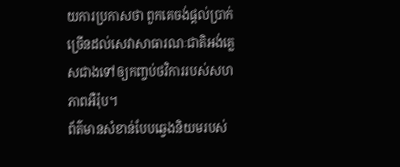យការប្រកាសថា ពួកគេចង់ផ្តល់ប្រាក់ច្រើនដល់សេវាសាធារណៈជាតិអង់គ្លេសជាងទៅឲ្យកញ្ចប់ថវិការរបស់សហភាពអឺរ៉ុប។
ព័ត៌មានសំខាន់បែបឆ្វេងនិយមរបស់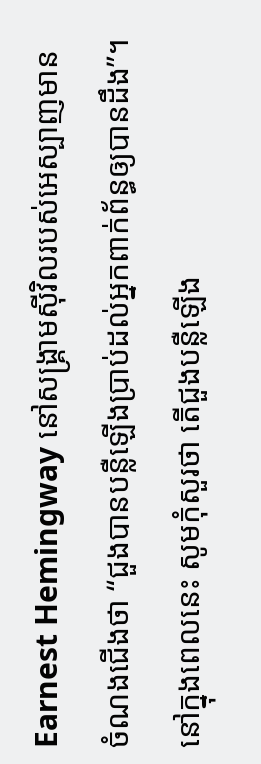Earnest Hemingway នៅសង្គ្រាមស៊ីវិលរបស់អេស្បាញមានចំណងជើងថា “ជួងបានបន្លឺឡើងប្រាប់ដល់អ្នកពាក់ព័ន្ធឲ្យបានដឹង”។ នៅក្នុងពេលនេះ សូមកុំសួរថា តើជួងបន្លឺឡើង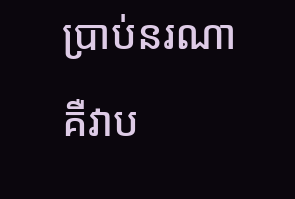ប្រាប់នរណា គឺវាប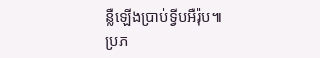ន្លឺឡើងប្រាប់ទ្វីបអឺរ៉ុប៕
ប្រភ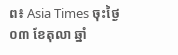ព៖ Asia Times ចុះថ្ងៃ០៣ ខែតុលា ឆ្នាំ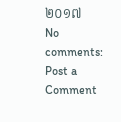២០១៧
No comments:
Post a Comment